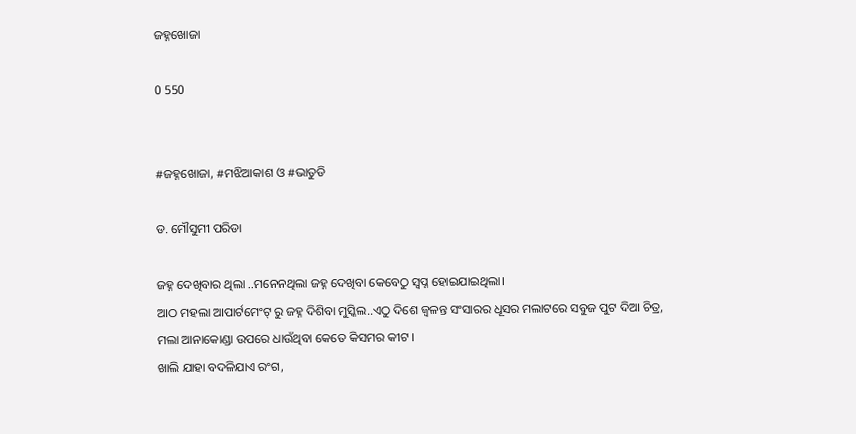ଜହ୍ନଖୋଜା

0 550


#ଜହ୍ନଖୋଜା, #ମଝିଆକାଶ ଓ #ଭାତୁଡି

ଡ. ମୌସୁମୀ ପରିଡା

ଜହ୍ନ ଦେଖିବାର ଥିଲା ..ମନେନଥିଲା ଜହ୍ନ ଦେଖିବା କେବେଠୁ ସ୍ୱପ୍ନ ହୋଇଯାଇଥିଲା।
ଆଠ ମହଲା ଆପାର୍ଟମେଂଟ୍ ରୁ ଜହ୍ନ ଦିଶିବା ମୁସ୍କିଲ..ଏଠୁ ଦିଶେ ଜ୍ୱଳନ୍ତ ସଂସାରର ଧୂସର ମଲାଟରେ ସବୁଜ ପୁଟ ଦିଆ ଚିତ୍ର,
ମଲା ଆନାକୋଣ୍ଡା ଉପରେ ଧାଉଁଥିବା କେତେ କିସମର କୀଟ ।
ଖାଲି ଯାହା ବଦଳିଯାଏ ରଂଗ,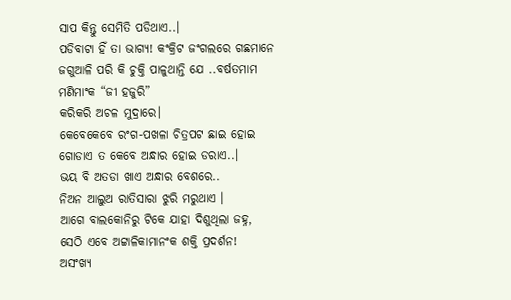ସାପ କିନ୍ତୁ ସେମିତି ପଡିଥାଏ..।
ପଡିବାଟା ହିଁ ତା ଭାଗ୍ୟ! କଂକ୍ରିଟ ଜଂଗଲରେ ଗଛମାନେ ଜଗୁଆଳି ପରି କି ଚୁକ୍ତି ପାଳୁଥାନ୍ତି ଯେ ..ବର୍ଷତମାମ ମଣିମାଂକ “ଜୀ ହଜୁରି”
କରିକରି ଅଚଳ ମୁଦ୍ରାରେ।
କେବେକେବେ ରଂଗ-ପଖଳା ଚିତ୍ରପଟ ଛାଇ ହୋଇ ଗୋଡାଏ ତ କେବେ ଅନ୍ଧାର ହୋଇ ଡରାଏ..।
ଭୟ ବି ଅତଡା ଖାଏ ଅନ୍ଧାର ବେଶରେ..
ନିଅନ ଆଲୁଅ ରାତିସାରା ଝୁରି ମରୁଥାଏ ।
ଆଗେ ବାଲକୋନିରୁ ଟିକେ ଯାହା ଦିଶୁଥିଲା ଜହ୍ନ, ସେଠି ଏବେ ଅଟ୍ଟାଳିକାମାନଂକ ଶକ୍ତି ପ୍ରଦର୍ଶନ!
ଅସଂଖ୍ୟ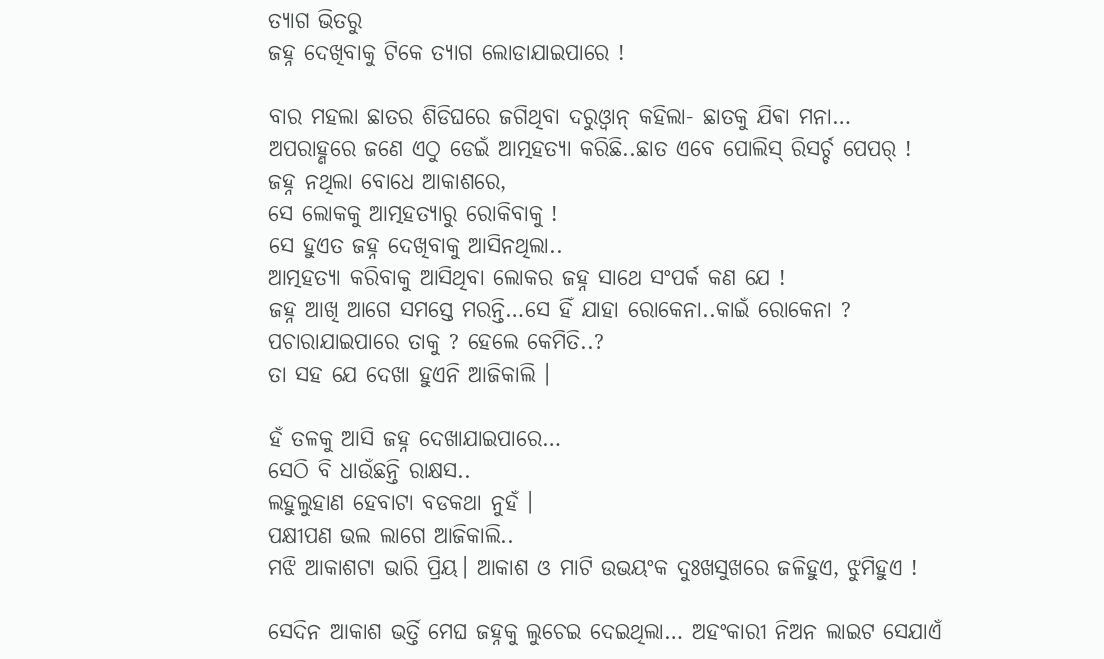ତ୍ୟାଗ ଭିତରୁ
ଜହ୍ନ ଦେଖିବାକୁ ଟିକେ ତ୍ୟାଗ ଲୋଡାଯାଇପାରେ !

ବାର ମହଲା ଛାତର ଶିଡିଘରେ ଜଗିଥିବା ଦରୁଓ୍ୱାନ୍ କହିଲା- ଛାତକୁ ଯିଵା ମନା…
ଅପରାହ୍ଣରେ ଜଣେ ଏଠୁ ଡେଇଁ ଆତ୍ମହତ୍ୟା କରିଛି..ଛାତ ଏବେ ପୋଲିସ୍ ରିସର୍ଚ୍ଚ ପେପର୍ !
ଜହ୍ନ ନଥିଲା ବୋଧେ ଆକାଶରେ,
ସେ ଲୋକକୁ ଆତ୍ମହତ୍ୟାରୁ ରୋକିବାକୁ !
ସେ ହୁଏତ ଜହ୍ନ ଦେଖିବାକୁ ଆସିନଥିଲା..
ଆତ୍ମହତ୍ୟା କରିବାକୁ ଆସିଥିବା ଲୋକର ଜହ୍ନ ସାଥେ ସଂପର୍କ କଣ ଯେ !
ଜହ୍ନ ଆଖି ଆଗେ ସମସ୍ତେ ମରନ୍ତି…ସେ ହିଁ ଯାହା ରୋକେନା..କାଇଁ ରୋକେନା ?
ପଚାରାଯାଇପାରେ ତାକୁ ? ହେଲେ କେମିତି..?
ତା ସହ ଯେ ଦେଖା ହୁଏନି ଆଜିକାଲି ।

ହଁ ତଳକୁ ଆସି ଜହ୍ନ ଦେଖାଯାଇପାରେ…
ସେଠି ବି ଧାଉଁଛନ୍ତି ରାକ୍ଷସ..
ଲହୁଲୁହାଣ ହେବାଟା ବଡକଥା ନୁହଁ ।
ପକ୍ଷୀପଣ ଭଲ ଲାଗେ ଆଜିକାଲି..
ମଝି ଆକାଶଟା ଭାରି ପ୍ରିୟ। ଆକାଶ ଓ ମାଟି ଉଭୟଂକ ଦୁଃଖସୁଖରେ ଜଳିହୁଏ, ଝୁମିହୁଏ !

ସେଦିନ ଆକାଶ ଭର୍ତ୍ତି ମେଘ ଜହ୍ନକୁ ଲୁଚେଇ ଦେଇଥିଲା… ଅହଂକାରୀ ନିଅନ ଲାଇଟ ସେଯାଏଁ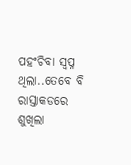ପହଂଚିବା ସ୍ୱପ୍ନ ଥିଲା..ତେବେ ବି ରାସ୍ତାକଡରେ ଶୁଖିଲା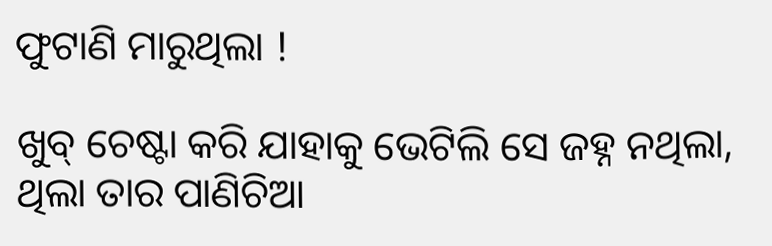ଫୁଟାଣି ମାରୁଥିଲା !

ଖୁବ୍ ଚେଷ୍ଟା କରି ଯାହାକୁ ଭେଟିଲି ସେ ଜହ୍ନ ନଥିଲା, ଥିଲା ତାର ପାଣିଚିଆ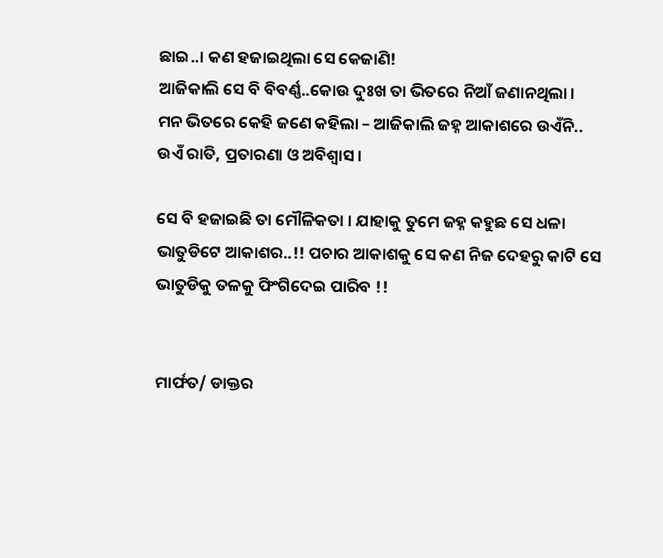ଛାଇ..। କଣ ହଜାଇଥିଲା ସେ କେଜାଣି!
ଆଜିକାଲି ସେ ବି ବିବର୍ଣ୍ଣ..କୋଉ ଦୁଃଖ ତା ଭିତରେ ନିଆଁ ଜଣାନଥିଲା ।
ମନ ଭିତରେ କେହି ଜଣେ କହିଲା – ଆଜିକାଲି ଜହ୍ନ ଆକାଶରେ ଉଏଁନି..
ଉଏଁ ରାତି, ପ୍ରତାରଣା ଓ ଅବିଶ୍ୱାସ।

ସେ ବି ହଜାଇଛି ତା ମୌଳିକତା । ଯାହାକୁ ତୁମେ ଜହ୍ନ କହୁଛ ସେ ଧଳା ଭାତୁଡିଟେ ଆକାଶର..!! ପଚାର ଆକାଶକୁ ସେ କଣ ନିଜ ଦେହରୁ କାଟି ସେ ଭାତୁଡିକୁ ତଳକୁ ଫିଂଗିଦେଇ ପାରିବ !!


ମାର୍ଫତ/ ଡାକ୍ତର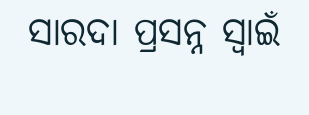ସାରଦା ପ୍ରସନ୍ନ ସ୍ୱାଇଁ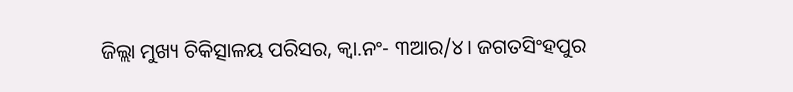ଜିଲ୍ଲା ମୁଖ୍ୟ ଚିକିତ୍ସାଳୟ ପରିସର, କ୍ୱା.ନଂ- ୩ଆର/୪। ଜଗତସିଂହପୁର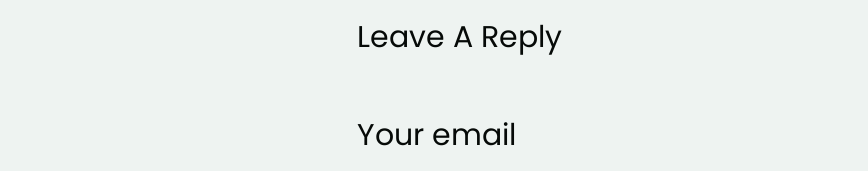Leave A Reply

Your email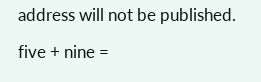address will not be published.

five + nine =